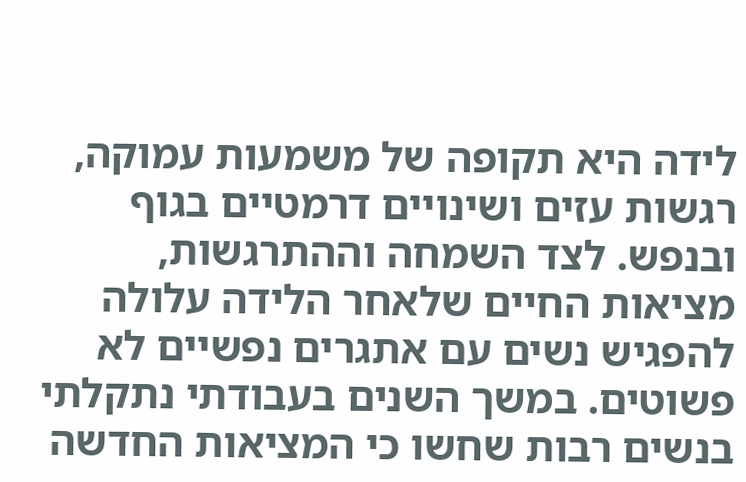לידה היא תקופה של משמעות עמוקה, רגשות עזים ושינויים דרמטיים בגוף ובנפש. לצד השמחה וההתרגשות, מציאות החיים שלאחר הלידה עלולה להפגיש נשים עם אתגרים נפשיים לא פשוטים. במשך השנים בעבודתי נתקלתי בנשים רבות שחשו כי המציאות החדשה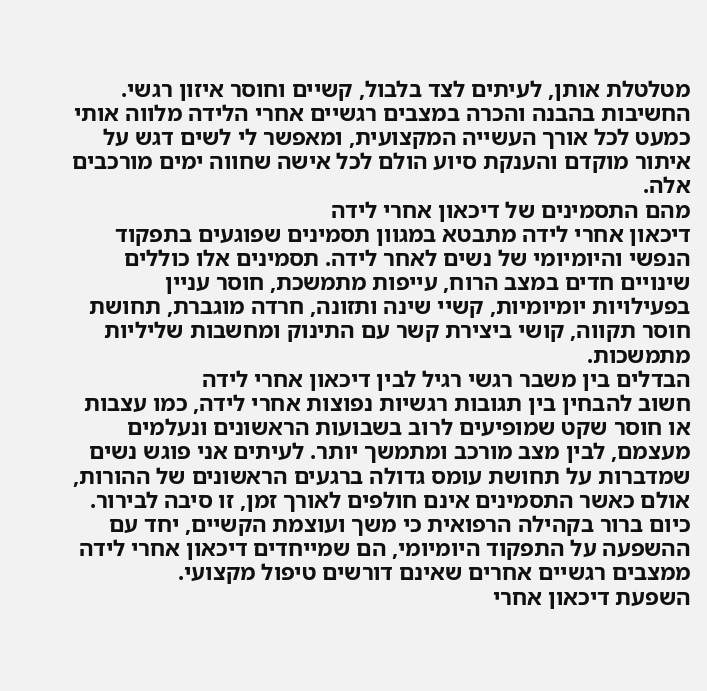מטלטלת אותן, לעיתים לצד בלבול, קשיים וחוסר איזון רגשי. החשיבות בהבנה והכרה במצבים רגשיים אחרי הלידה מלווה אותי כמעט לכל אורך העשייה המקצועית, ומאפשר לי לשים דגש על איתור מוקדם והענקת סיוע הולם לכל אישה שחווה ימים מורכבים אלה.
מהם התסמינים של דיכאון אחרי לידה
דיכאון אחרי לידה מתבטא במגוון תסמינים שפוגעים בתפקוד הנפשי והיומיומי של נשים לאחר לידה. תסמינים אלו כוללים שינויים חדים במצב הרוח, עייפות מתמשכת, חוסר עניין בפעילויות יומיומיות, קשיי שינה ותזונה, חרדה מוגברת, תחושת חוסר תקווה, קושי ביצירת קשר עם התינוק ומחשבות שליליות מתמשכות.
הבדלים בין משבר רגשי רגיל לבין דיכאון אחרי לידה
חשוב להבחין בין תגובות רגשיות נפוצות אחרי לידה, כמו עצבות או חוסר שקט שמופיעים לרוב בשבועות הראשונים ונעלמים מעצמם, לבין מצב מורכב ומתמשך יותר. לעיתים אני פוגש נשים שמדברות על תחושת עומס גדולה ברגעים הראשונים של ההורות, אולם כאשר התסמינים אינם חולפים לאורך זמן, זו סיבה לבירור. כיום ברור בקהילה הרפואית כי משך ועוצמת הקשיים, יחד עם ההשפעה על התפקוד היומיומי, הם שמייחדים דיכאון אחרי לידה ממצבים רגשיים אחרים שאינם דורשים טיפול מקצועי.
השפעת דיכאון אחרי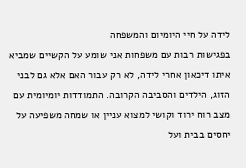לידה על חיי היומיום והמשפחה
בפגישות רבות עם משפחות אני שומע על הקשיים שמביא איתו דיכאון אחרי לידה, לא רק עבור האם אלא גם לבני הזוג, הילדים והסביבה הקרובה. התמודדות יומיומית עם מצב רוח ירוד וקושי למצוא עניין או שמחה משפיעה על יחסים בבית ועל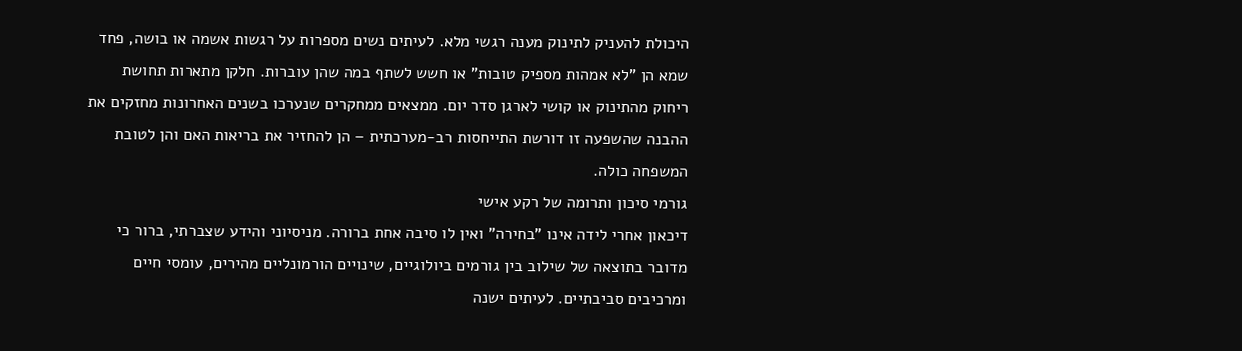היכולת להעניק לתינוק מענה רגשי מלא. לעיתים נשים מספרות על רגשות אשמה או בושה, פחד שמא הן "לא אמהות מספיק טובות" או חשש לשתף במה שהן עוברות. חלקן מתארות תחושת ריחוק מהתינוק או קושי לארגן סדר יום. ממצאים ממחקרים שנערכו בשנים האחרונות מחזקים את ההבנה שהשפעה זו דורשת התייחסות רב-מערכתית – הן להחזיר את בריאות האם והן לטובת המשפחה כולה.
גורמי סיכון ותרומה של רקע אישי
דיכאון אחרי לידה אינו "בחירה" ואין לו סיבה אחת ברורה. מניסיוני והידע שצברתי, ברור כי מדובר בתוצאה של שילוב בין גורמים ביולוגיים, שינויים הורמונליים מהירים, עומסי חיים ומרכיבים סביבתיים. לעיתים ישנה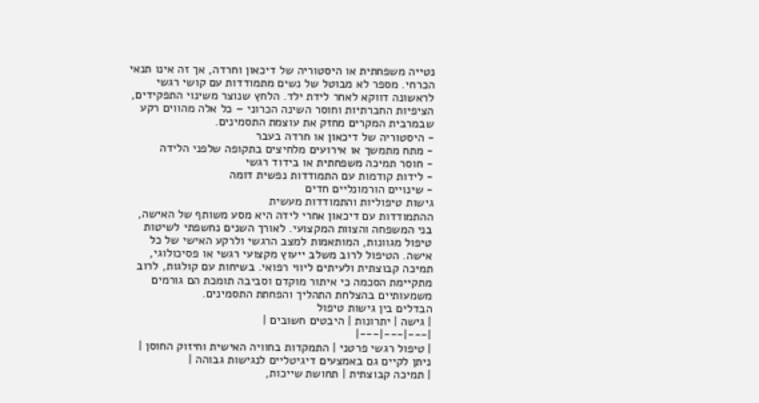נטייה משפחתית או היסטוריה של דיכאון וחרדה, אך זה אינו תנאי הכרחי. מספר לא מבוטל של נשים מתמודדות עם קושי רגשי לראשונה דווקא לאחר לידת ילד. הלחץ שנוצר משינוי התפקידים, הציפיות החברתיות וחוסר השינה הכרוני – כל אלה מהווים רקע שבמרבית המקרים מחזק את עוצמת התסמינים.
- היסטוריה של דיכאון או חרדה בעבר
- מתח מתמשך או אירועים מלחיצים בתקופה שלפני הלידה
- חוסר תמיכה משפחתית או בידוד רגשי
- לידות קודמות עם התמודדות נפשית דומה
- שינויים הורמונליים חדים
גישות טיפוליות והתמודדות מעשית
ההתמודדות עם דיכאון אחרי לידה היא מסע משותף של האישה, בני המשפחה והצוות המקצועי. לאורך השנים נחשפתי לשיטות טיפול מגוונות, המותאמות למצב הרגשי ולרקע האישי של כל אישה. הטיפול לרוב משלב ייעוץ מקצועי רגשי או פסיכולוגי, תמיכה קבוצתית ולעיתים ליווי רפואי. בשיחות עם קולגות, לרוב מתקיימת הסכמה כי איתור מוקדם וסביבה תומכת הם גורמים משמעותיים בהצלחת התהליך והפחתת התסמינים.
הבדלים בין גישות טיפול
| גישה | יתרונות | היבטים חשובים |
|---|---|---|
| טיפול רגשי פרטני | התמקדות בחוויה האישית וחיזוק החוסן | ניתן לקיים גם באמצעים דיגיטליים לנגישות גבוהה |
| תמיכה קבוצתית | תחושת שייכות,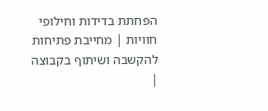הפחתת בדידות וחילופי חוויות | מחייבת פתיחות להקשבה ושיתוף בקבוצה |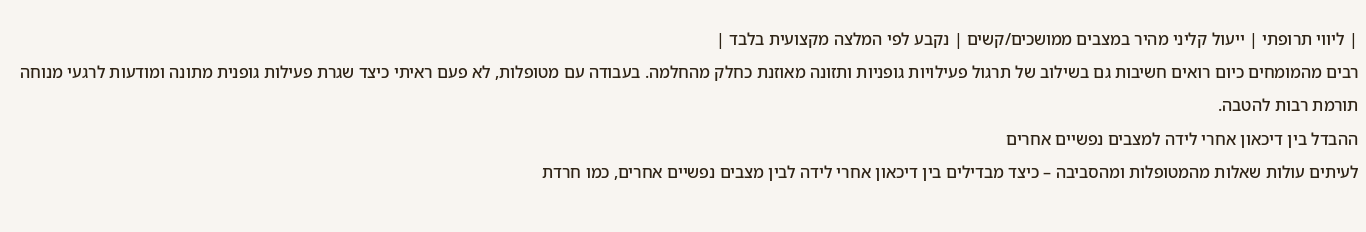| ליווי תרופתי | ייעול קליני מהיר במצבים ממושכים/קשים | נקבע לפי המלצה מקצועית בלבד |
רבים מהמומחים כיום רואים חשיבות גם בשילוב של תרגול פעילויות גופניות ותזונה מאוזנת כחלק מהחלמה. בעבודה עם מטופלות, לא פעם ראיתי כיצד שגרת פעילות גופנית מתונה ומודעות לרגעי מנוחה תורמת רבות להטבה.
ההבדל בין דיכאון אחרי לידה למצבים נפשיים אחרים
לעיתים עולות שאלות מהמטופלות ומהסביבה – כיצד מבדילים בין דיכאון אחרי לידה לבין מצבים נפשיים אחרים, כמו חרדת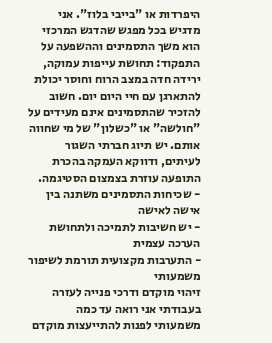היפרדות או "בייבי בלוז". אני מדגיש בכל מפגש שהדגש המרכזי הוא משך התסמינים וההשפעה על התפקוד: תחושת עייפות עמוקה, ירידה חדה במצב הרוח וחוסר יכולת להתארגן עם חיי היום יום. חשוב להזכיר שהתסמינים אינם מעידים על "חולשה" או "כשלון" של מי שחווה אותם. יש תיוג חברתי השגור לעיתים, ודווקא העמקה בהכרת התופעה עוזרת בצמצום הסטיגמה.
- שכיחות התסמינים משתנה בין אישה לאישה
- יש חשיבות לתמיכה ולתחושת הערכה עצמית
- התערבות מקצועית תורמת לשיפור משמעותי
זיהוי מוקדם ודרכי פנייה לעזרה
בעבודתי אני רואה עד כמה משמעותי לפנות להתייעצות מוקדם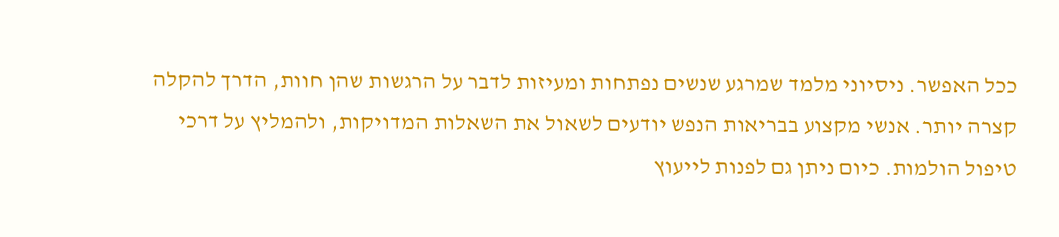ככל האפשר. ניסיוני מלמד שמרגע שנשים נפתחות ומעיזות לדבר על הרגשות שהן חוות, הדרך להקלה קצרה יותר. אנשי מקצוע בבריאות הנפש יודעים לשאול את השאלות המדויקות, ולהמליץ על דרכי טיפול הולמות. כיום ניתן גם לפנות לייעוץ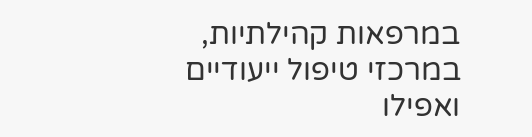במרפאות קהילתיות, במרכזי טיפול ייעודיים ואפילו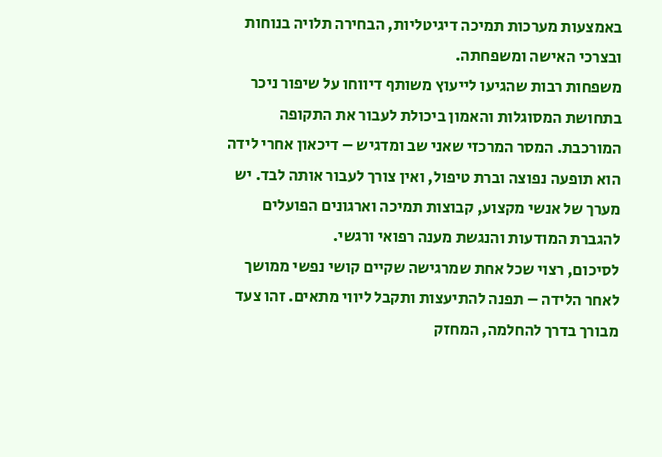באמצעות מערכות תמיכה דיגיטליות, הבחירה תלויה בנוחות ובצרכי האישה ומשפחתה.
משפחות רבות שהגיעו לייעוץ משותף דיווחו על שיפור ניכר בתחושת המסוגלות והאמון ביכולת לעבור את התקופה המורכבת. המסר המרכזי שאני שב ומדגיש – דיכאון אחרי לידה הוא תופעה נפוצה וברת טיפול, ואין צורך לעבור אותה לבד. יש מערך של אנשי מקצוע, קבוצות תמיכה וארגונים הפועלים להגברת המודעות והנגשת מענה רפואי ורגשי.
לסיכום, רצוי שכל אחת שמרגישה שקיים קושי נפשי ממושך לאחר הלידה – תפנה להתיעצות ותקבל ליווי מתאים. זהו צעד מבורך בדרך להחלמה, המחזק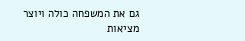גם את המשפחה כולה ויוצר מציאות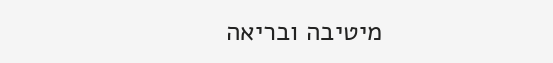מיטיבה ובריאה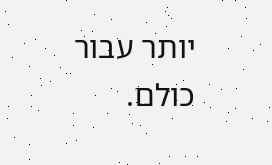יותר עבור כולם.